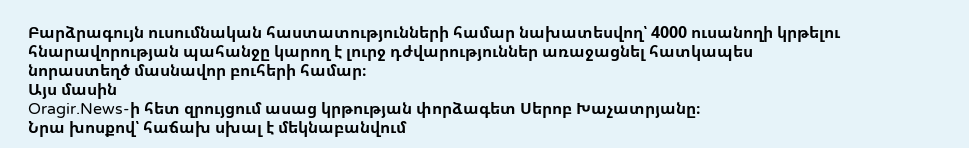Բարձրագույն ուսումնական հաստատությունների համար նախատեսվող՝ 4000 ուսանողի կրթելու հնարավորության պահանջը կարող է լուրջ դժվարություններ առաջացնել հատկապես նորաստեղծ մասնավոր բուհերի համար։
Այս մասին
Oragir.News-ի հետ զրույցում ասաց կրթության փորձագետ Սերոբ Խաչատրյանը։
Նրա խոսքով՝ հաճախ սխալ է մեկնաբանվում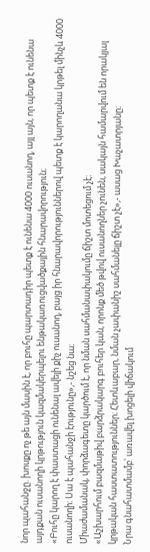նոր պահանջը. խոսքը ոչ թե այն մասին է, որ բուհը պարտադիր պետք է ունենա 4000 ուսանող, այլ այն, որ պետք է ունենա այդքան ուսանողի կրթություն կազմակերպելու ենթակառուցվածքային հնարավորություն։
«Բուհը կարող է փաստացի ունենալ ավելի քիչ ուսանող, բայց իր հնարավորություններով պետք է կարողանա կրթել մինչև 4000 ուսանողի։ Սա է պահանջի էությունը»,- նշեց նա։
Միաժամանակ, փորձագետը կարծում է, որ նման սահմանափակումը ճիշտ մոտեցում չէ։
«Աշխարհում բազմաթիվ բարձրակարգ բուհեր կան, որոնք մեծ թվով ուսանողներ չունեն, սակայն համարվում են որակյալ կրթական հաստատություններ։ Հետևաբար, նման չափանիշ սահմանելը ճիշտ չէ»,- ասաց Խաչատրյանը։
Նրա գնահատմամբ՝ առավել խոցելի վիճակում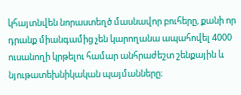կհայտնվեն նորաստեղծ մասնավոր բուհերը, քանի որ դրանք միանգամից չեն կարողանա ապահովել 4000 ուսանողի կրթելու համար անհրաժեշտ շենքային և նյութատեխնիկական պայմանները։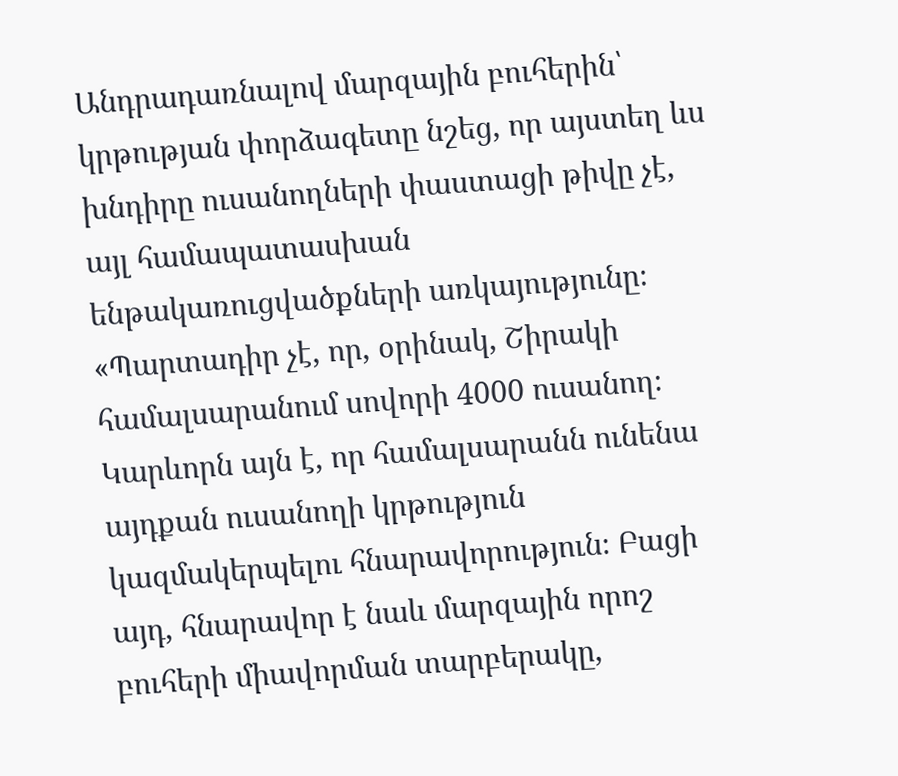Անդրադառնալով մարզային բուհերին՝ կրթության փորձագետը նշեց, որ այստեղ ևս խնդիրը ուսանողների փաստացի թիվը չէ, այլ համապատասխան ենթակառուցվածքների առկայությունը։
«Պարտադիր չէ, որ, օրինակ, Շիրակի համալսարանում սովորի 4000 ուսանող։ Կարևորն այն է, որ համալսարանն ունենա այդքան ուսանողի կրթություն կազմակերպելու հնարավորություն։ Բացի այդ, հնարավոր է նաև մարզային որոշ բուհերի միավորման տարբերակը,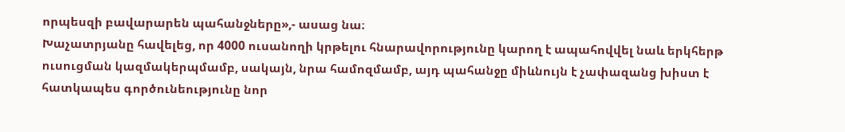որպեսզի բավարարեն պահանջները»,- ասաց նա։
Խաչատրյանը հավելեց, որ 4000 ուսանողի կրթելու հնարավորությունը կարող է ապահովվել նաև երկհերթ ուսուցման կազմակերպմամբ, սակայն, նրա համոզմամբ, այդ պահանջը միևնույն է չափազանց խիստ է հատկապես գործունեությունը նոր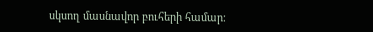սկսող մասնավոր բուհերի համար։